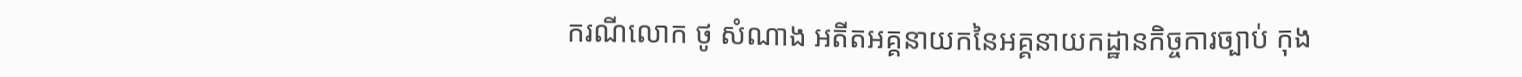ករណីលោក ថូ សំណាង អតីតអគ្គនាយកនៃអគ្គនាយកដ្ឋានកិច្ចការច្បាប់ កុង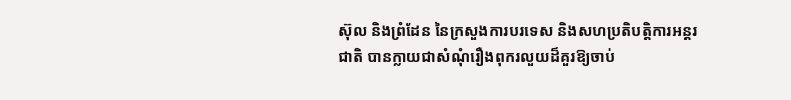ស៊ុល និងព្រំដែន នៃក្រសួងការបរទេស និងសហប្រតិបត្តិការអន្តរជាតិ បានក្លាយជាសំណុំរឿងពុករលួយដ៏គួរឱ្យចាប់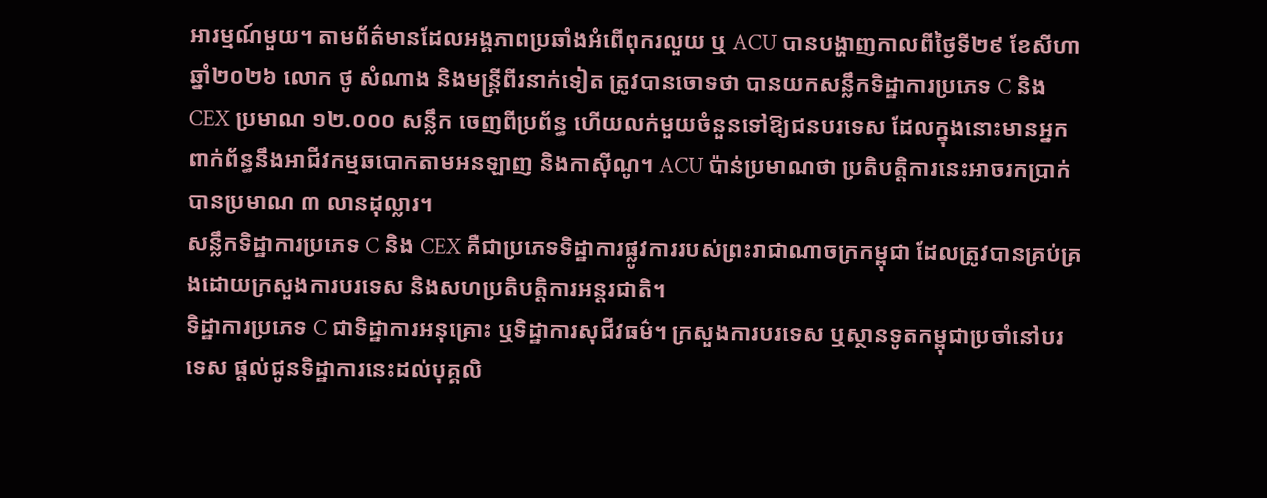អារម្មណ៍មួយ។ តាមព័ត៌មានដែលអង្គភាពប្រឆាំងអំពើពុករលួយ ឬ ACU បានបង្ហាញកាលពីថ្ងៃទី២៩ ខែសីហា ឆ្នាំ២០២៦ លោក ថូ សំណាង និងមន្ត្រីពីរនាក់ទៀត ត្រូវបានចោទថា បានយកសន្លឹកទិដ្ឋាការប្រភេទ C និង CEX ប្រមាណ ១២.០០០ សន្លឹក ចេញពីប្រព័ន្ធ ហើយលក់មួយចំនួនទៅឱ្យជនបរទេស ដែលក្នុងនោះមានអ្នកពាក់ព័ន្ធនឹងអាជីវកម្មឆបោកតាមអនឡាញ និងកាស៊ីណូ។ ACU ប៉ាន់ប្រមាណថា ប្រតិបត្តិការនេះអាចរកប្រាក់បានប្រមាណ ៣ លានដុល្លារ។
សន្លឹកទិដ្ឋាការប្រភេទ C និង CEX គឺជាប្រភេទទិដ្ឋាការផ្លូវការរបស់ព្រះរាជាណាចក្រកម្ពុជា ដែលត្រូវបានគ្រប់គ្រងដោយក្រសួងការបរទេស និងសហប្រតិបត្តិការអន្តរជាតិ។
ទិដ្ឋាការប្រភេទ C ជាទិដ្ឋាការអនុគ្រោះ ឬទិដ្ឋាការសុជីវធម៌។ ក្រសួងការបរទេស ឬស្ថានទូតកម្ពុជាប្រចាំនៅបរទេស ផ្ដល់ជូនទិដ្ឋាការនេះដល់បុគ្គលិ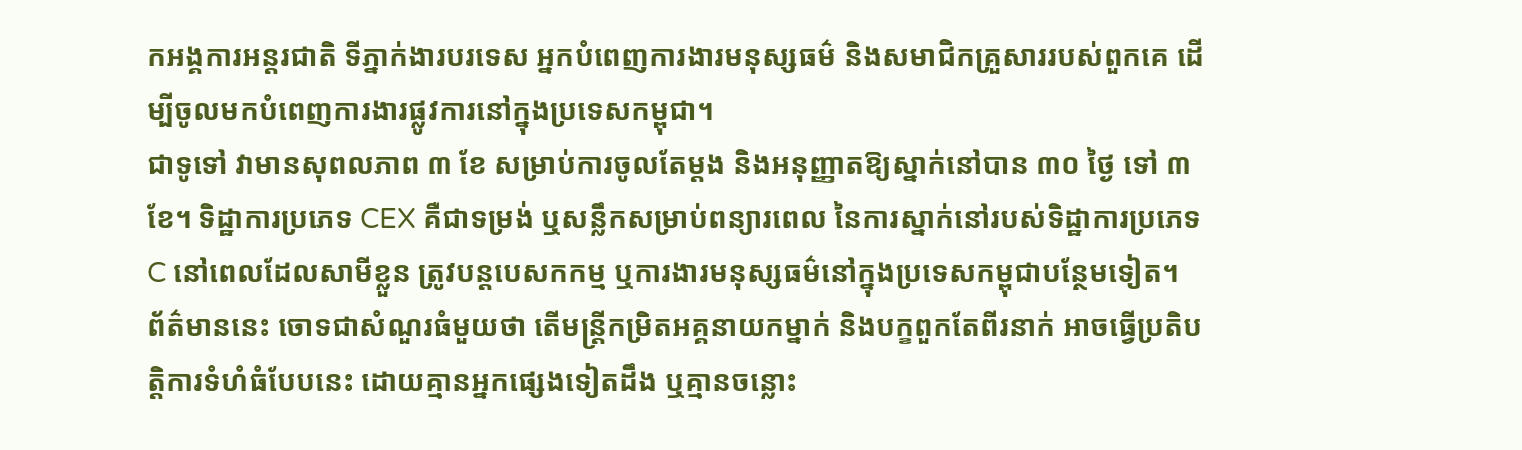កអង្គការអន្តរជាតិ ទីភ្នាក់ងារបរទេស អ្នកបំពេញការងារមនុស្សធម៌ និងសមាជិកគ្រួសាររបស់ពួកគេ ដើម្បីចូលមកបំពេញការងារផ្លូវការនៅក្នុងប្រទេសកម្ពុជា។
ជាទូទៅ វាមានសុពលភាព ៣ ខែ សម្រាប់ការចូលតែម្តង និងអនុញ្ញាតឱ្យស្នាក់នៅបាន ៣០ ថ្ងៃ ទៅ ៣ ខែ។ ទិដ្ឋាការប្រភេទ CEX គឺជាទម្រង់ ឬសន្លឹកសម្រាប់ពន្យារពេល នៃការស្នាក់នៅរបស់ទិដ្ឋាការប្រភេទ C នៅពេលដែលសាមីខ្លួន ត្រូវបន្តបេសកកម្ម ឬការងារមនុស្សធម៌នៅក្នុងប្រទេសកម្ពុជាបន្ថែមទៀត។
ព័ត៌មាននេះ ចោទជាសំណួរធំមួយថា តើមន្ត្រីកម្រិតអគ្គនាយកម្នាក់ និងបក្ខពួកតែពីរនាក់ អាចធ្វើប្រតិបត្តិការទំហំធំបែបនេះ ដោយគ្មានអ្នកផ្សេងទៀតដឹង ឬគ្មានចន្លោះ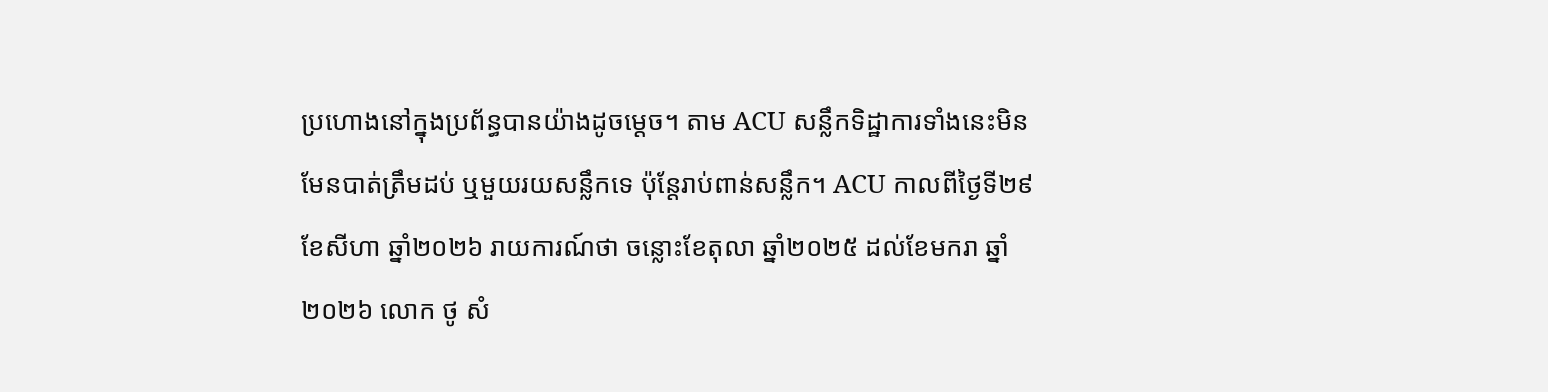ប្រហោងនៅក្នុងប្រព័ន្ធបានយ៉ាងដូចម្តេច។ តាម ACU សន្លឹកទិដ្ឋាការទាំងនេះមិនមែនបាត់ត្រឹមដប់ ឬមួយរយសន្លឹកទេ ប៉ុន្តែរាប់ពាន់សន្លឹក។ ACU កាលពីថ្ងៃទី២៩ ខែសីហា ឆ្នាំ២០២៦ រាយការណ៍ថា ចន្លោះខែតុលា ឆ្នាំ២០២៥ ដល់ខែមករា ឆ្នាំ២០២៦ លោក ថូ សំ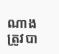ណាង ត្រូវបា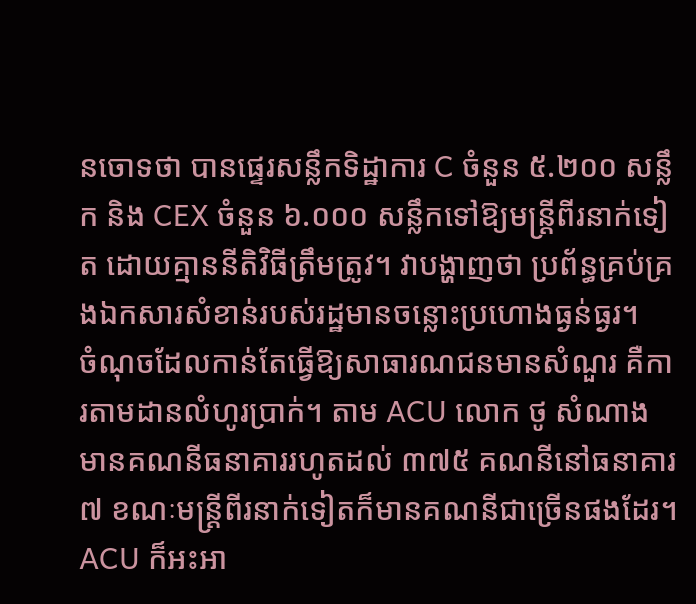នចោទថា បានផ្ទេរសន្លឹកទិដ្ឋាការ C ចំនួន ៥.២០០ សន្លឹក និង CEX ចំនួន ៦.០០០ សន្លឹកទៅឱ្យមន្ត្រីពីរនាក់ទៀត ដោយគ្មាននីតិវិធីត្រឹមត្រូវ។ វាបង្ហាញថា ប្រព័ន្ធគ្រប់គ្រងឯកសារសំខាន់របស់រដ្ឋមានចន្លោះប្រហោងធ្ងន់ធ្ងរ។
ចំណុចដែលកាន់តែធ្វើឱ្យសាធារណជនមានសំណួរ គឺការតាមដានលំហូរប្រាក់។ តាម ACU លោក ថូ សំណាង មានគណនីធនាគាររហូតដល់ ៣៧៥ គណនីនៅធនាគារ ៧ ខណៈមន្ត្រីពីរនាក់ទៀតក៏មានគណនីជាច្រើនផងដែរ។ ACU ក៏អះអា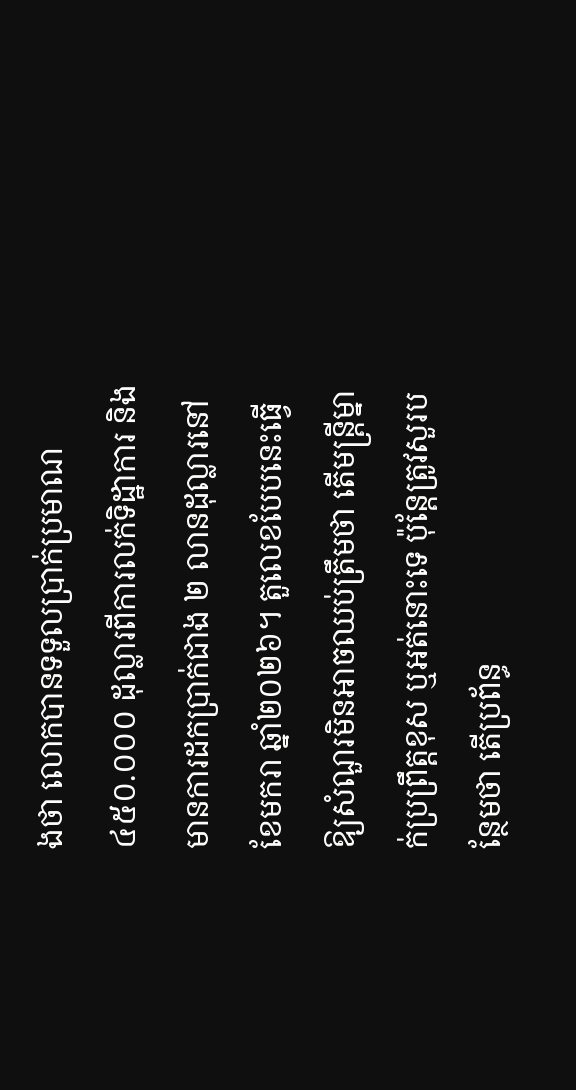ងថា លោកបានទទួលប្រាក់ប្រមាណ ៤៥០.០០០ ដុល្លារពីការលក់ទិដ្ឋាការ និងមានការដកប្រាក់ជាង ២ លានដុល្លារនៅខែមករា ឆ្នាំ២០២៦។ តួលេខបែបនេះធ្វើឱ្យសំណួរមិនអាចឈប់ត្រឹមថា តើមន្ត្រីម្នាក់ប្រព្រឹត្តខុស ឬអត់នោះទេ ប៉ុន្តែត្រូវសួរបន្ថែមថា តើប្រព័ន្ធ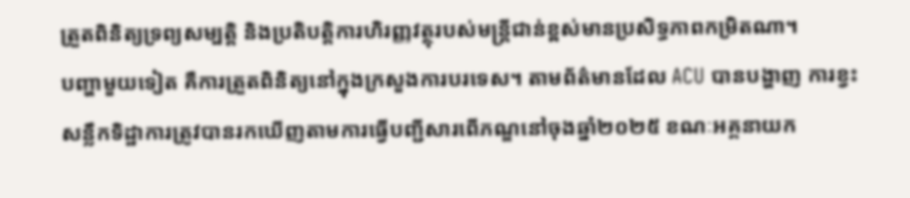ត្រួតពិនិត្យទ្រព្យសម្បត្តិ និងប្រតិបត្តិការហិរញ្ញវត្ថុរបស់មន្ត្រីជាន់ខ្ពស់មានប្រសិទ្ធភាពកម្រិតណា។
បញ្ហាមួយទៀត គឺការត្រួតពិនិត្យនៅក្នុងក្រសួងការបរទេស។ តាមព័ត៌មានដែល ACU បានបង្ហាញ ការខ្វះសន្លឹកទិដ្ឋាការត្រូវបានរកឃើញតាមការធ្វើបញ្ជីសារពើភណ្ឌនៅចុងឆ្នាំ២០២៥ ខណៈអគ្គនាយក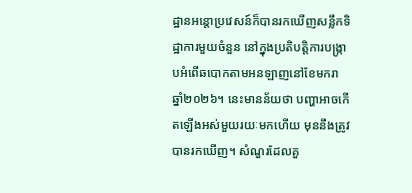ដ្ឋានអន្តោប្រវេសន៍ក៏បានរកឃើញសន្លឹកទិដ្ឋាការមួយចំនួន នៅក្នុងប្រតិបត្តិការបង្ក្រាបអំពើឆបោកតាមអនឡាញនៅខែមករា ឆ្នាំ២០២៦។ នេះមានន័យថា បញ្ហាអាចកើតឡើងអស់មួយរយៈមកហើយ មុននឹងត្រូវបានរកឃើញ។ សំណួរដែលគួ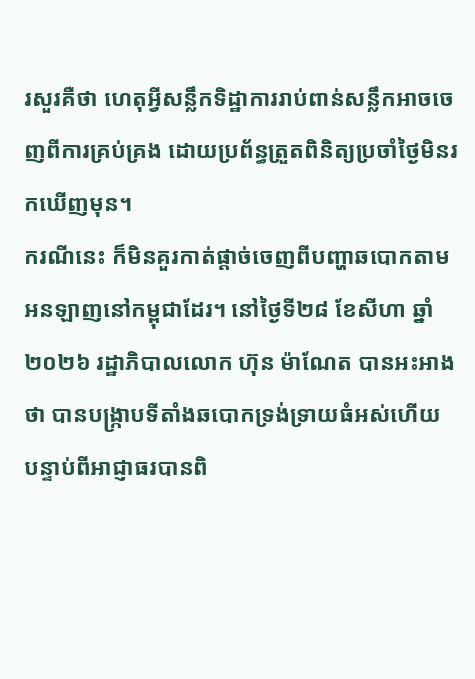រសួរគឺថា ហេតុអ្វីសន្លឹកទិដ្ឋាការរាប់ពាន់សន្លឹកអាចចេញពីការគ្រប់គ្រង ដោយប្រព័ន្ធត្រួតពិនិត្យប្រចាំថ្ងៃមិនរកឃើញមុន។
ករណីនេះ ក៏មិនគួរកាត់ផ្តាច់ចេញពីបញ្ហាឆបោកតាមអនឡាញនៅកម្ពុជាដែរ។ នៅថ្ងៃទី២៨ ខែសីហា ឆ្នាំ២០២៦ រដ្ឋាភិបាលលោក ហ៊ុន ម៉ាណែត បានអះអាងថា បានបង្ក្រាបទីតាំងឆបោកទ្រង់ទ្រាយធំអស់ហើយ បន្ទាប់ពីអាជ្ញាធរបានពិ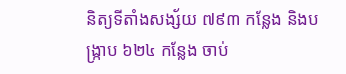និត្យទីតាំងសង្ស័យ ៧៩៣ កន្លែង និងបង្ក្រាប ៦២៤ កន្លែង ចាប់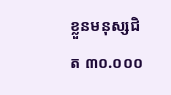ខ្លួនមនុស្សជិត ៣០.០០០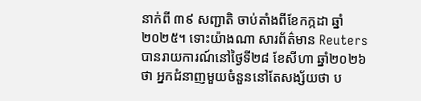នាក់ពី ៣៩ សញ្ជាតិ ចាប់តាំងពីខែកក្កដា ឆ្នាំ២០២៥។ ទោះយ៉ាងណា សារព័ត៌មាន Reuters បានរាយការណ៍នៅថ្ងៃទី២៨ ខែសីហា ឆ្នាំ២០២៦ ថា អ្នកជំនាញមួយចំនួននៅតែសង្ស័យថា ប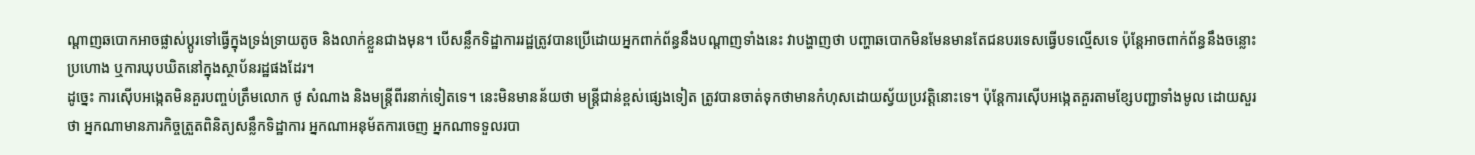ណ្តាញឆបោកអាចផ្លាស់ប្តូរទៅធ្វើក្នុងទ្រង់ទ្រាយតូច និងលាក់ខ្លួនជាងមុន។ បើសន្លឹកទិដ្ឋាការរដ្ឋត្រូវបានប្រើដោយអ្នកពាក់ព័ន្ធនឹងបណ្តាញទាំងនេះ វាបង្ហាញថា បញ្ហាឆបោកមិនមែនមានតែជនបរទេសធ្វើបទល្មើសទេ ប៉ុន្តែអាចពាក់ព័ន្ធនឹងចន្លោះប្រហោង ឬការឃុបឃិតនៅក្នុងស្ថាប័នរដ្ឋផងដែរ។
ដូច្នេះ ការស៊ើបអង្កេតមិនគួរបញ្ចប់ត្រឹមលោក ថូ សំណាង និងមន្ត្រីពីរនាក់ទៀតទេ។ នេះមិនមានន័យថា មន្ត្រីជាន់ខ្ពស់ផ្សេងទៀត ត្រូវបានចាត់ទុកថាមានកំហុសដោយស្វ័យប្រវត្តិនោះទេ។ ប៉ុន្តែការស៊ើបអង្កេតគួរតាមខ្សែបញ្ជាទាំងមូល ដោយសួរថា អ្នកណាមានភារកិច្ចត្រួតពិនិត្យសន្លឹកទិដ្ឋាការ អ្នកណាអនុម័តការចេញ អ្នកណាទទួលរបា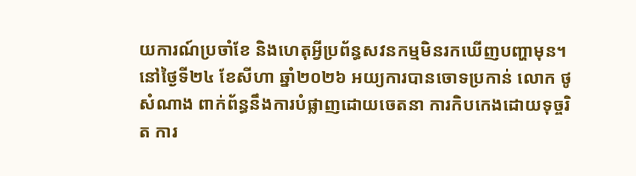យការណ៍ប្រចាំខែ និងហេតុអ្វីប្រព័ន្ធសវនកម្មមិនរកឃើញបញ្ហាមុន។ នៅថ្ងៃទី២៤ ខែសីហា ឆ្នាំ២០២៦ អយ្យការបានចោទប្រកាន់ លោក ថូ សំណាង ពាក់ព័ន្ធនឹងការបំផ្លាញដោយចេតនា ការកិបកេងដោយទុច្ចរិត ការ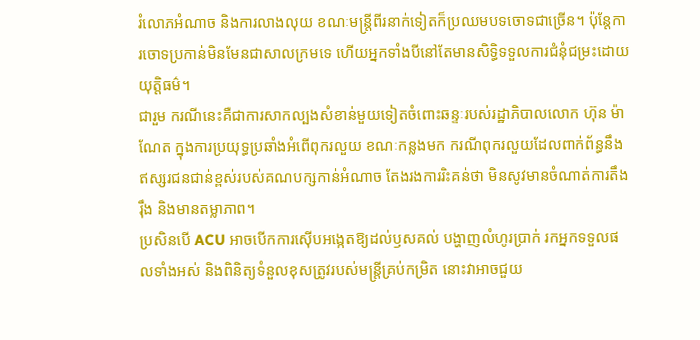រំលោភអំណាច និងការលាងលុយ ខណៈមន្ត្រីពីរនាក់ទៀតក៏ប្រឈមបទចោទជាច្រើន។ ប៉ុន្តែការចោទប្រកាន់មិនមែនជាសាលក្រមទេ ហើយអ្នកទាំងបីនៅតែមានសិទ្ធិទទួលការជំនុំជម្រះដោយយុត្តិធម៌។
ជារួម ករណីនេះគឺជាការសាកល្បងសំខាន់មួយទៀតចំពោះឆន្ទៈរបស់រដ្ឋាភិបាលលោក ហ៊ុន ម៉ាណែត ក្នុងការប្រយុទ្ធប្រឆាំងអំពើពុករលួយ ខណៈកន្លងមក ករណីពុករលួយដែលពាក់ព័ន្ធនឹងឥស្សរជនជាន់ខ្ពស់របស់គណបក្សកាន់អំណាច តែងរងការរិះគន់ថា មិនសូវមានចំណាត់ការតឹងរ៉ឹង និងមានតម្លាភាព។
ប្រសិនបើ ACU អាចបើកការស៊ើបអង្កេតឱ្យដល់ឫសគល់ បង្ហាញលំហូរប្រាក់ រកអ្នកទទួលផលទាំងអស់ និងពិនិត្យទំនួលខុសត្រូវរបស់មន្ត្រីគ្រប់កម្រិត នោះវាអាចជួយ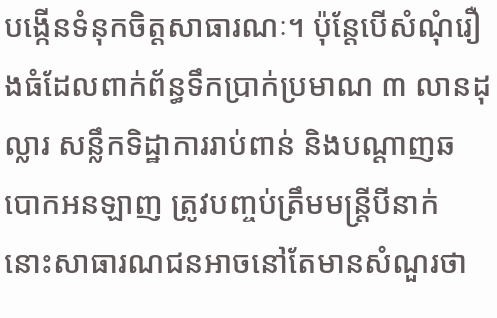បង្កើនទំនុកចិត្តសាធារណៈ។ ប៉ុន្តែបើសំណុំរឿងធំដែលពាក់ព័ន្ធទឹកប្រាក់ប្រមាណ ៣ លានដុល្លារ សន្លឹកទិដ្ឋាការរាប់ពាន់ និងបណ្តាញឆបោកអនឡាញ ត្រូវបញ្ចប់ត្រឹមមន្ត្រីបីនាក់ នោះសាធារណជនអាចនៅតែមានសំណួរថា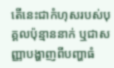តើនេះជាកំហុសរបស់បុគ្គលប៉ុន្មាននាក់ ឬជាសញ្ញាបង្ហាញពីបញ្ហាធំ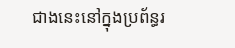ជាងនេះនៅក្នុងប្រព័ន្ធរ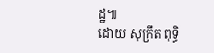ដ្ឋ៕
ដោយ សុក្រឹត ពុទ្ធិ